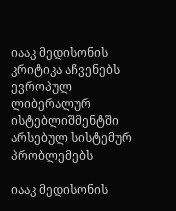იააკ მედისონის კრიტიკა აჩვენებს ევროპულ ლიბერალურ ისტებლიშმენტში არსებულ სისტემურ პრობლემებს

იააკ მედისონის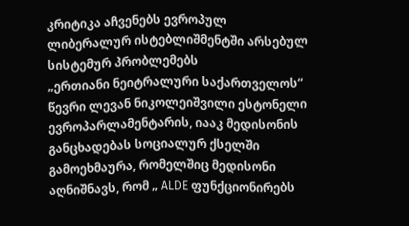კრიტიკა აჩვენებს ევროპულ ლიბერალურ ისტებლიშმენტში არსებულ სისტემურ პრობლემებს
„ერთიანი ნეიტრალური საქართველოს“ წევრი ლევან ნიკოლეიშვილი ესტონელი ევროპარლამენტარის, იააკ მედისონის განცხადებას სოციალურ ქსელში გამოეხმაურა, რომელშიც მედისონი აღნიშნავს, რომ „ ALDE ფუნქციონირებს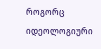როგორც იდეოლოგიური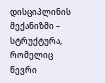დისციპლინის მექანიზმი – სტრუქტურა, რომელიც წევრი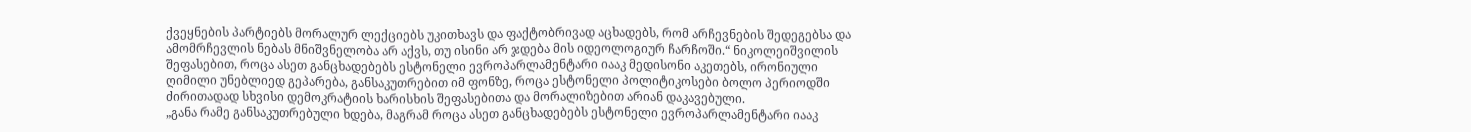ქვეყნების პარტიებს მორალურ ლექციებს უკითხავს და ფაქტობრივად აცხადებს, რომ არჩევნების შედეგებსა და ამომრჩევლის ნებას მნიშვნელობა არ აქვს, თუ ისინი არ ჯდება მის იდეოლოგიურ ჩარჩოში.“ ნიკოლეიშვილის შეფასებით, როცა ასეთ განცხადებებს ესტონელი ევროპარლამენტარი იააკ მედისონი აკეთებს, ირონიული ღიმილი უნებლიედ გეპარება, განსაკუთრებით იმ ფონზე, როცა ესტონელი პოლიტიკოსები ბოლო პერიოდში ძირითადად სხვისი დემოკრატიის ხარისხის შეფასებითა და მორალიზებით არიან დაკავებული.
„განა რამე განსაკუთრებული ხდება, მაგრამ როცა ასეთ განცხადებებს ესტონელი ევროპარლამენტარი იააკ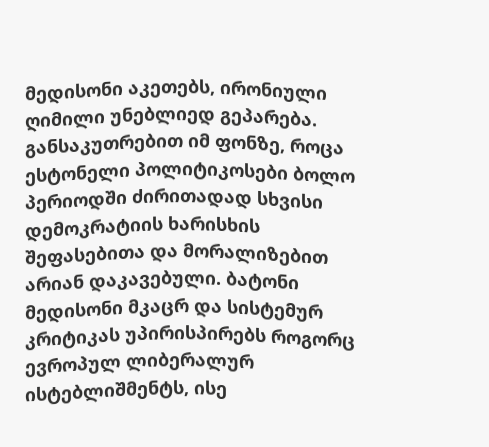მედისონი აკეთებს, ირონიული ღიმილი უნებლიედ გეპარება. განსაკუთრებით იმ ფონზე, როცა ესტონელი პოლიტიკოსები ბოლო პერიოდში ძირითადად სხვისი დემოკრატიის ხარისხის შეფასებითა და მორალიზებით არიან დაკავებული. ბატონი მედისონი მკაცრ და სისტემურ კრიტიკას უპირისპირებს როგორც ევროპულ ლიბერალურ ისტებლიშმენტს, ისე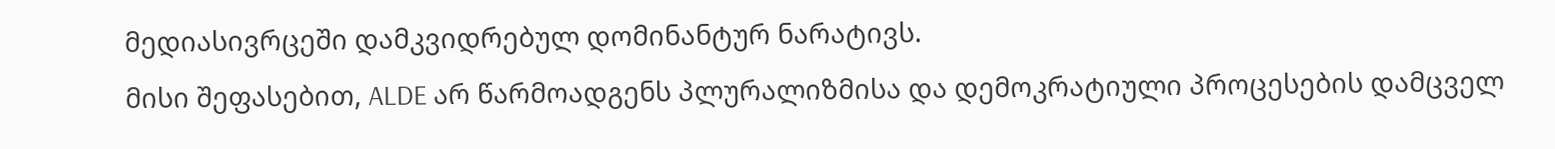მედიასივრცეში დამკვიდრებულ დომინანტურ ნარატივს.
მისი შეფასებით, ALDE არ წარმოადგენს პლურალიზმისა და დემოკრატიული პროცესების დამცველ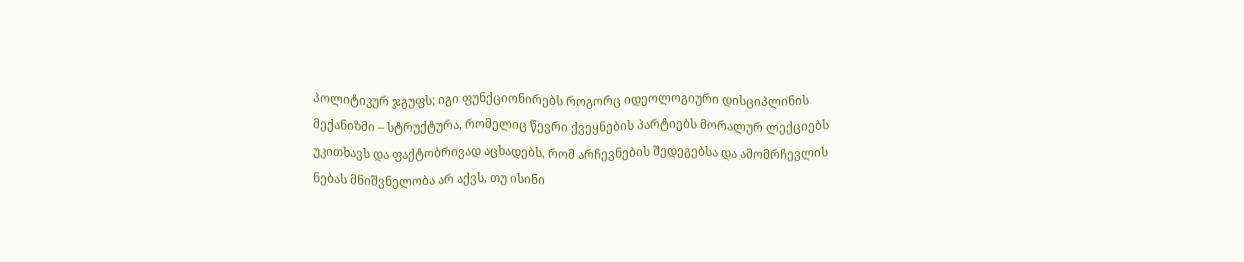პოლიტიკურ ჯგუფს; იგი ფუნქციონირებს როგორც იდეოლოგიური დისციპლინის მექანიზმი – სტრუქტურა, რომელიც წევრი ქვეყნების პარტიებს მორალურ ლექციებს უკითხავს და ფაქტობრივად აცხადებს, რომ არჩევნების შედეგებსა და ამომრჩევლის ნებას მნიშვნელობა არ აქვს, თუ ისინი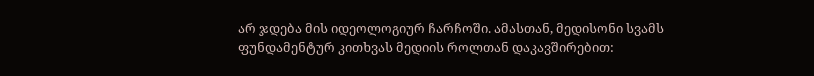არ ჯდება მის იდეოლოგიურ ჩარჩოში. ამასთან, მედისონი სვამს ფუნდამენტურ კითხვას მედიის როლთან დაკავშირებით: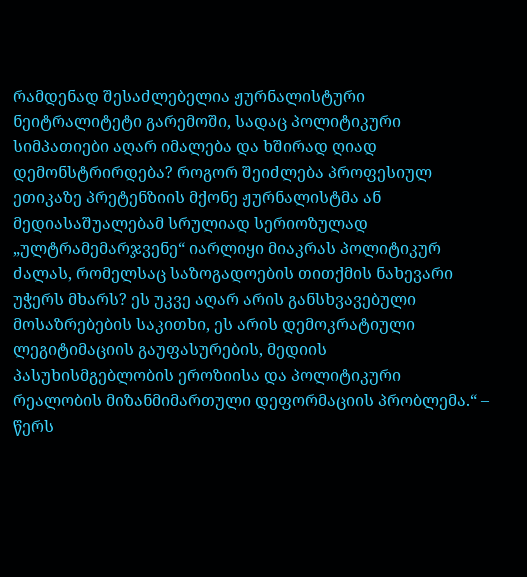რამდენად შესაძლებელია ჟურნალისტური ნეიტრალიტეტი გარემოში, სადაც პოლიტიკური სიმპათიები აღარ იმალება და ხშირად ღიად დემონსტრირდება? როგორ შეიძლება პროფესიულ ეთიკაზე პრეტენზიის მქონე ჟურნალისტმა ან მედიასაშუალებამ სრულიად სერიოზულად „ულტრამემარჯვენე“ იარლიყი მიაკრას პოლიტიკურ ძალას, რომელსაც საზოგადოების თითქმის ნახევარი უჭერს მხარს? ეს უკვე აღარ არის განსხვავებული მოსაზრებების საკითხი, ეს არის დემოკრატიული ლეგიტიმაციის გაუფასურების, მედიის პასუხისმგებლობის ეროზიისა და პოლიტიკური რეალობის მიზანმიმართული დეფორმაციის პრობლემა.“ – წერს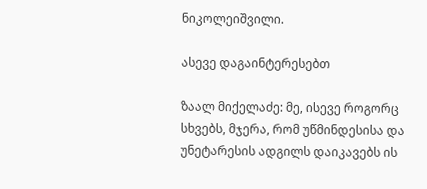ნიკოლეიშვილი.

ასევე დაგაინტერესებთ

ზაალ მიქელაძე: მე, ისევე როგორც სხვებს, მჯერა, რომ უწმინდესისა და უნეტარესის ადგილს დაიკავებს ის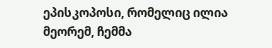ეპისკოპოსი, რომელიც ილია მეორემ, ჩემმა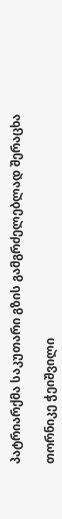პატრიარქმა საკუთარი გზის გამგრძელებლად შერაცხა

თორნიკე ჭეიშვილი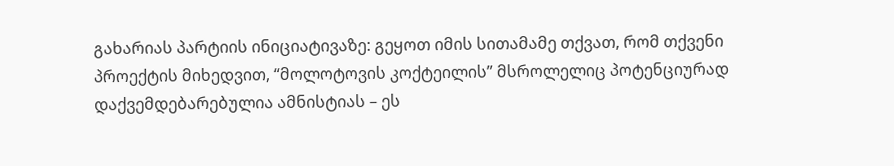გახარიას პარტიის ინიციატივაზე: გეყოთ იმის სითამამე თქვათ, რომ თქვენი პროექტის მიხედვით, “მოლოტოვის კოქტეილის” მსროლელიც პოტენციურად დაქვემდებარებულია ამნისტიას – ეს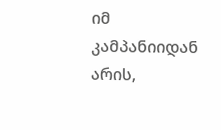იმ კამპანიიდან არის,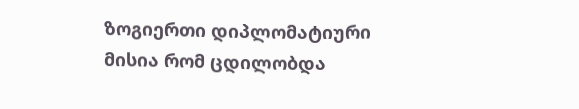ზოგიერთი დიპლომატიური მისია რომ ცდილობდა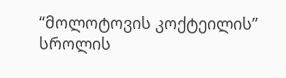“მოლოტოვის კოქტეილის” სროლის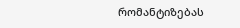რომანტიზებას